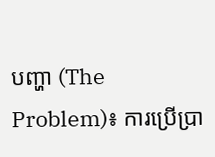បញ្ហា (The Problem)៖ ការប្រើប្រា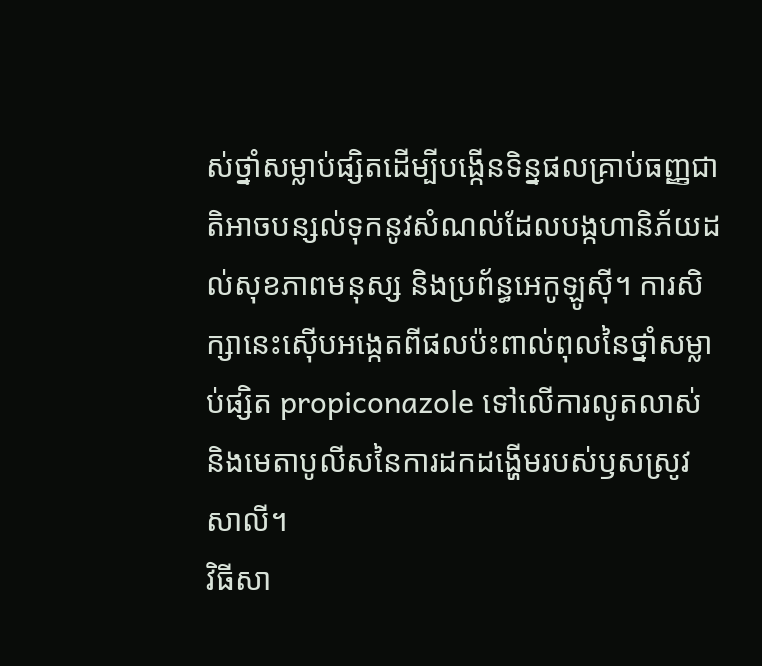ស់ថ្នាំសម្លាប់ផ្សិតដើម្បីបង្កើនទិន្នផលគ្រាប់ធញ្ញជាតិអាចបន្សល់ទុកនូវសំណល់ដែលបង្កហានិភ័យដល់សុខភាពមនុស្ស និងប្រព័ន្ធអេកូឡូស៊ី។ ការសិក្សានេះស៊ើបអង្កេតពីផលប៉ះពាល់ពុលនៃថ្នាំសម្លាប់ផ្សិត propiconazole ទៅលើការលូតលាស់ និងមេតាបូលីសនៃការដកដង្ហើមរបស់ឫសស្រូវសាលី។
វិធីសា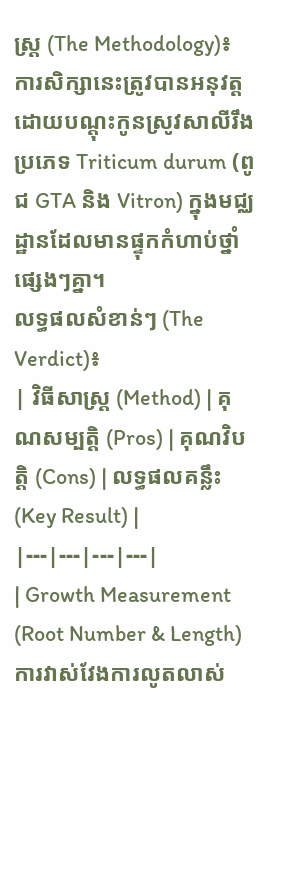ស្ត្រ (The Methodology)៖ ការសិក្សានេះត្រូវបានអនុវត្តដោយបណ្តុះកូនស្រូវសាលីរឹងប្រភេទ Triticum durum (ពូជ GTA និង Vitron) ក្នុងមជ្ឈដ្ឋានដែលមានផ្ទុកកំហាប់ថ្នាំផ្សេងៗគ្នា។
លទ្ធផលសំខាន់ៗ (The Verdict)៖
| វិធីសាស្ត្រ (Method) | គុណសម្បត្តិ (Pros) | គុណវិបត្តិ (Cons) | លទ្ធផលគន្លឹះ (Key Result) |
|---|---|---|---|
| Growth Measurement (Root Number & Length) ការវាស់វែងការលូតលាស់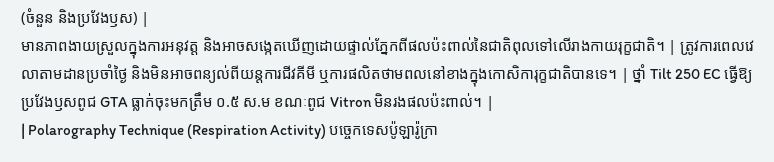(ចំនួន និងប្រវែងឫស) |
មានភាពងាយស្រួលក្នុងការអនុវត្ត និងអាចសង្កេតឃើញដោយផ្ទាល់ភ្នែកពីផលប៉ះពាល់នៃជាតិពុលទៅលើរាងកាយរុក្ខជាតិ។ | ត្រូវការពេលវេលាតាមដានប្រចាំថ្ងៃ និងមិនអាចពន្យល់ពីយន្តការជីវគីមី ឬការផលិតថាមពលនៅខាងក្នុងកោសិការុក្ខជាតិបានទេ។ | ថ្នាំ Tilt 250 EC ធ្វើឱ្យប្រវែងឫសពូជ GTA ធ្លាក់ចុះមកត្រឹម ០.៥ ស.ម ខណៈពូជ Vitron មិនរងផលប៉ះពាល់។ |
| Polarography Technique (Respiration Activity) បច្ចេកទេសប៉ូឡារ៉ូក្រា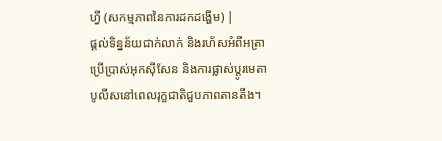ហ្វី (សកម្មភាពនៃការដកដង្ហើម) |
ផ្តល់ទិន្នន័យជាក់លាក់ និងរហ័សអំពីអត្រាប្រើប្រាស់អុកស៊ីសែន និងការផ្លាស់ប្តូរមេតាបូលីសនៅពេលរុក្ខជាតិជួបភាពតានតឹង។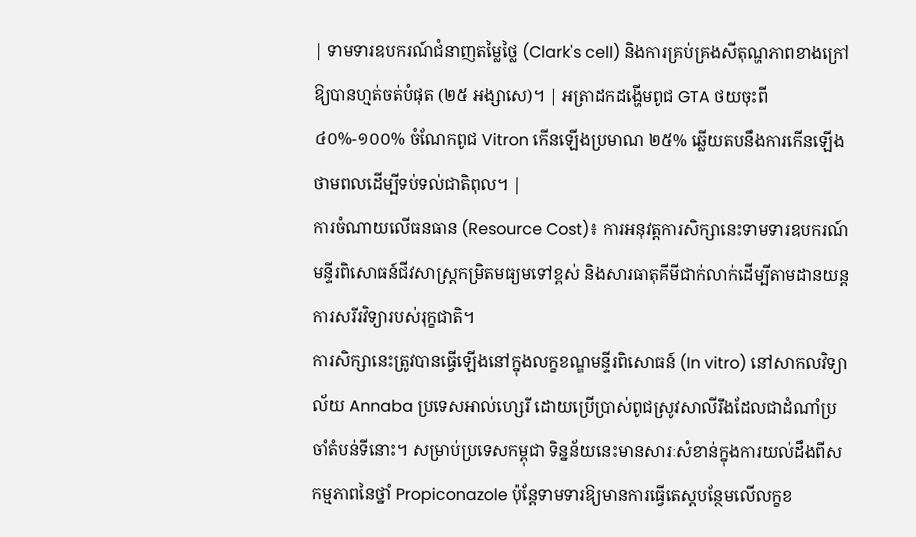| ទាមទារឧបករណ៍ជំនាញតម្លៃថ្លៃ (Clark's cell) និងការគ្រប់គ្រងសីតុណ្ហភាពខាងក្រៅឱ្យបានហ្មត់ចត់បំផុត (២៥ អង្សាសេ)។ | អត្រាដកដង្ហើមពូជ GTA ថយចុះពី ៤០%-១០០% ចំណែកពូជ Vitron កើនឡើងប្រមាណ ២៥% ឆ្លើយតបនឹងការកើនឡើងថាមពលដើម្បីទប់ទល់ជាតិពុល។ |
ការចំណាយលើធនធាន (Resource Cost)៖ ការអនុវត្តការសិក្សានេះទាមទារឧបករណ៍មន្ទីរពិសោធន៍ជីវសាស្រ្តកម្រិតមធ្យមទៅខ្ពស់ និងសារធាតុគីមីជាក់លាក់ដើម្បីតាមដានយន្តការសរីរវិទ្យារបស់រុក្ខជាតិ។
ការសិក្សានេះត្រូវបានធ្វើឡើងនៅក្នុងលក្ខខណ្ឌមន្ទីរពិសោធន៍ (In vitro) នៅសាកលវិទ្យាល័យ Annaba ប្រទេសអាល់ហ្សេរី ដោយប្រើប្រាស់ពូជស្រូវសាលីរឹងដែលជាដំណាំប្រចាំតំបន់ទីនោះ។ សម្រាប់ប្រទេសកម្ពុជា ទិន្នន័យនេះមានសារៈសំខាន់ក្នុងការយល់ដឹងពីសកម្មភាពនៃថ្នាំ Propiconazole ប៉ុន្តែទាមទារឱ្យមានការធ្វើតេស្តបន្ថែមលើលក្ខខ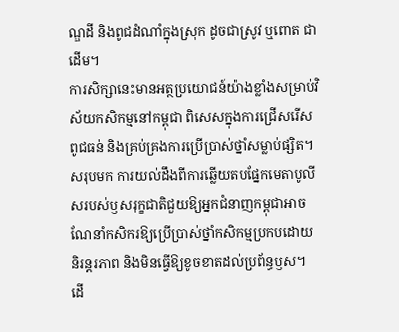ណ្ឌដី និងពូជដំណាំក្នុងស្រុក ដូចជាស្រូវ ឬពោត ជាដើម។
ការសិក្សានេះមានអត្ថប្រយោជន៍យ៉ាងខ្លាំងសម្រាប់វិស័យកសិកម្មនៅកម្ពុជា ពិសេសក្នុងការជ្រើសរើសពូជធន់ និងគ្រប់គ្រងការប្រើប្រាស់ថ្នាំសម្លាប់ផ្សិត។
សរុបមក ការយល់ដឹងពីការឆ្លើយតបផ្នែកមេតាបូលីសរបស់ឫសរុក្ខជាតិជួយឱ្យអ្នកជំនាញកម្ពុជាអាចណែនាំកសិករឱ្យប្រើប្រាស់ថ្នាំកសិកម្មប្រកបដោយនិរន្តរភាព និងមិនធ្វើឱ្យខូចខាតដល់ប្រព័ន្ធឫស។
ដើ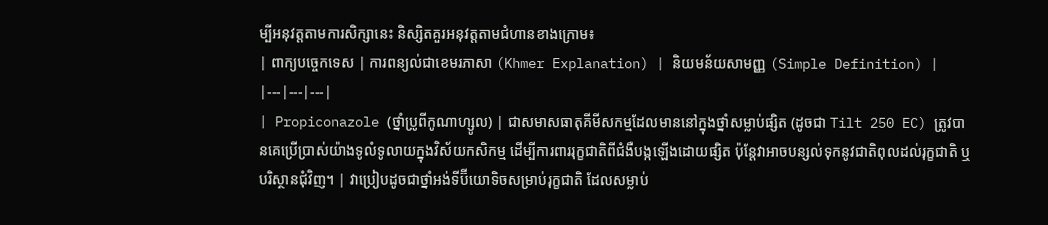ម្បីអនុវត្តតាមការសិក្សានេះ និស្សិតគួរអនុវត្តតាមជំហានខាងក្រោម៖
| ពាក្យបច្ចេកទេស | ការពន្យល់ជាខេមរភាសា (Khmer Explanation) | និយមន័យសាមញ្ញ (Simple Definition) |
|---|---|---|
| Propiconazole (ថ្នាំប្រូពីកូណាហ្សូល) | ជាសមាសធាតុគីមីសកម្មដែលមាននៅក្នុងថ្នាំសម្លាប់ផ្សិត (ដូចជា Tilt 250 EC) ត្រូវបានគេប្រើប្រាស់យ៉ាងទូលំទូលាយក្នុងវិស័យកសិកម្ម ដើម្បីការពាររុក្ខជាតិពីជំងឺបង្កឡើងដោយផ្សិត ប៉ុន្តែវាអាចបន្សល់ទុកនូវជាតិពុលដល់រុក្ខជាតិ ឬបរិស្ថានជុំវិញ។ | វាប្រៀបដូចជាថ្នាំអង់ទីប៊ីយោទិចសម្រាប់រុក្ខជាតិ ដែលសម្លាប់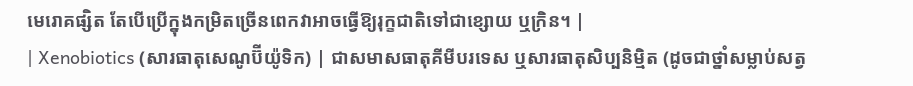មេរោគផ្សិត តែបើប្រើក្នុងកម្រិតច្រើនពេកវាអាចធ្វើឱ្យរុក្ខជាតិទៅជាខ្សោយ ឬក្រិន។ |
| Xenobiotics (សារធាតុសេណូប៊ីយ៉ូទិក) | ជាសមាសធាតុគីមីបរទេស ឬសារធាតុសិប្បនិម្មិត (ដូចជាថ្នាំសម្លាប់សត្វ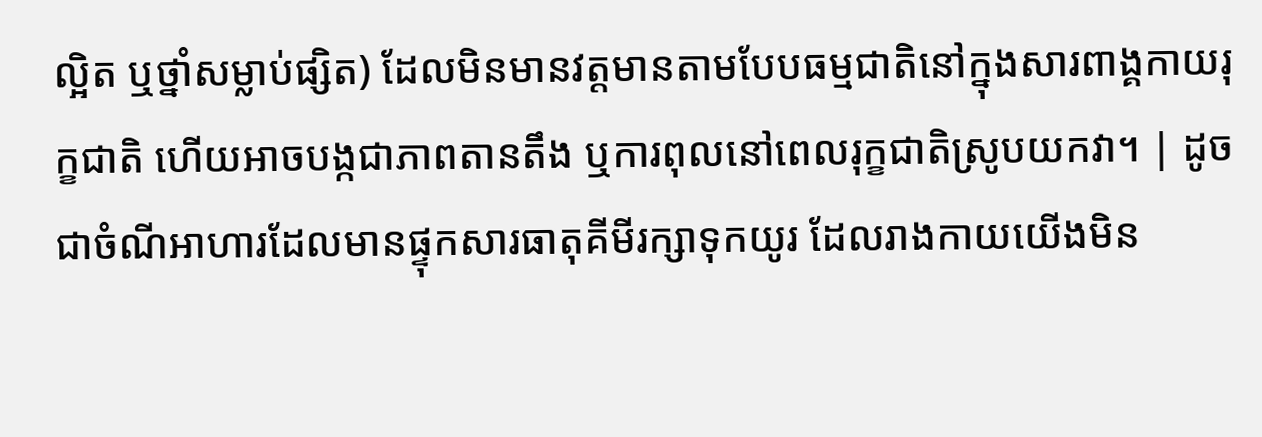ល្អិត ឬថ្នាំសម្លាប់ផ្សិត) ដែលមិនមានវត្តមានតាមបែបធម្មជាតិនៅក្នុងសារពាង្គកាយរុក្ខជាតិ ហើយអាចបង្កជាភាពតានតឹង ឬការពុលនៅពេលរុក្ខជាតិស្រូបយកវា។ | ដូចជាចំណីអាហារដែលមានផ្ទុកសារធាតុគីមីរក្សាទុកយូរ ដែលរាងកាយយើងមិន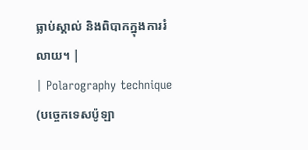ធ្លាប់ស្គាល់ និងពិបាកក្នុងការរំលាយ។ |
| Polarography technique (បច្ចេកទេសប៉ូឡា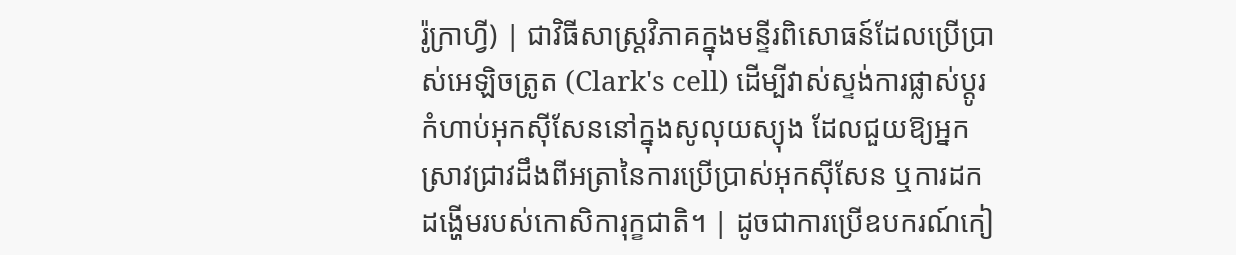រ៉ូក្រាហ្វី) | ជាវិធីសាស្ត្រវិភាគក្នុងមន្ទីរពិសោធន៍ដែលប្រើប្រាស់អេឡិចត្រូត (Clark's cell) ដើម្បីវាស់ស្ទង់ការផ្លាស់ប្តូរកំហាប់អុកស៊ីសែននៅក្នុងសូលុយស្យុង ដែលជួយឱ្យអ្នកស្រាវជ្រាវដឹងពីអត្រានៃការប្រើប្រាស់អុកស៊ីសែន ឬការដកដង្ហើមរបស់កោសិការុក្ខជាតិ។ | ដូចជាការប្រើឧបករណ៍កៀ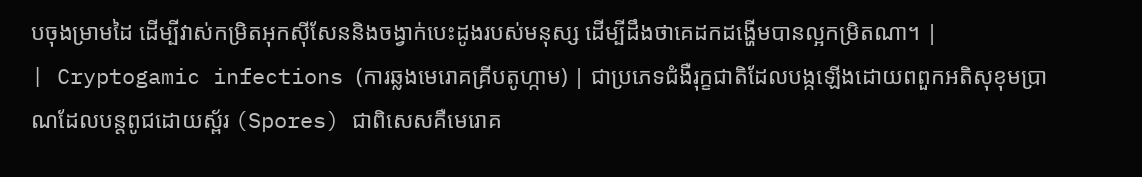បចុងម្រាមដៃ ដើម្បីវាស់កម្រិតអុកស៊ីសែននិងចង្វាក់បេះដូងរបស់មនុស្ស ដើម្បីដឹងថាគេដកដង្ហើមបានល្អកម្រិតណា។ |
| Cryptogamic infections (ការឆ្លងមេរោគគ្រីបតូហ្កាម) | ជាប្រភេទជំងឺរុក្ខជាតិដែលបង្កឡើងដោយពពួកអតិសុខុមប្រាណដែលបន្តពូជដោយស្ព័រ (Spores) ជាពិសេសគឺមេរោគ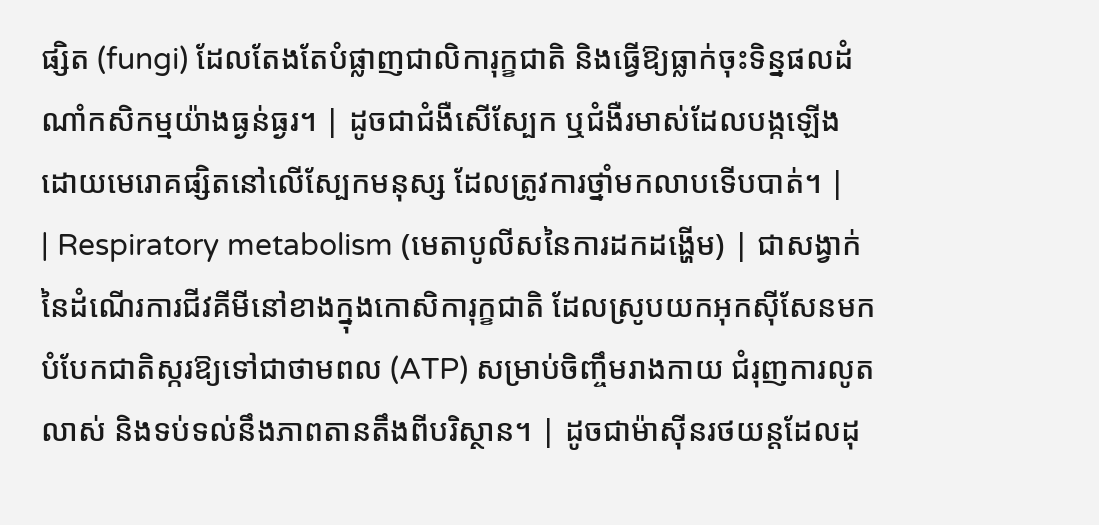ផ្សិត (fungi) ដែលតែងតែបំផ្លាញជាលិការុក្ខជាតិ និងធ្វើឱ្យធ្លាក់ចុះទិន្នផលដំណាំកសិកម្មយ៉ាងធ្ងន់ធ្ងរ។ | ដូចជាជំងឺសើស្បែក ឬជំងឺរមាស់ដែលបង្កឡើងដោយមេរោគផ្សិតនៅលើស្បែកមនុស្ស ដែលត្រូវការថ្នាំមកលាបទើបបាត់។ |
| Respiratory metabolism (មេតាបូលីសនៃការដកដង្ហើម) | ជាសង្វាក់នៃដំណើរការជីវគីមីនៅខាងក្នុងកោសិការុក្ខជាតិ ដែលស្រូបយកអុកស៊ីសែនមកបំបែកជាតិស្ករឱ្យទៅជាថាមពល (ATP) សម្រាប់ចិញ្ចឹមរាងកាយ ជំរុញការលូតលាស់ និងទប់ទល់នឹងភាពតានតឹងពីបរិស្ថាន។ | ដូចជាម៉ាស៊ីនរថយន្តដែលដុ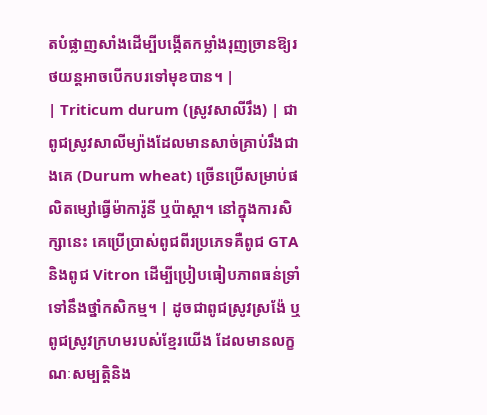តបំផ្លាញសាំងដើម្បីបង្កើតកម្លាំងរុញច្រានឱ្យរថយន្តអាចបើកបរទៅមុខបាន។ |
| Triticum durum (ស្រូវសាលីរឹង) | ជាពូជស្រូវសាលីម្យ៉ាងដែលមានសាច់គ្រាប់រឹងជាងគេ (Durum wheat) ច្រើនប្រើសម្រាប់ផលិតម្សៅធ្វើម៉ាការ៉ូនី ឬប៉ាស្តា។ នៅក្នុងការសិក្សានេះ គេប្រើប្រាស់ពូជពីរប្រភេទគឺពូជ GTA និងពូជ Vitron ដើម្បីប្រៀបធៀបភាពធន់ទ្រាំទៅនឹងថ្នាំកសិកម្ម។ | ដូចជាពូជស្រូវស្រង៉ែ ឬពូជស្រូវក្រហមរបស់ខ្មែរយើង ដែលមានលក្ខណៈសម្បត្តិនិង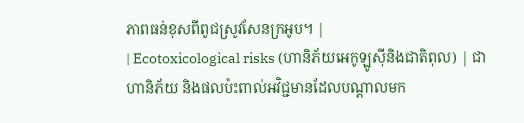ភាពធន់ខុសពីពូជស្រូវសែនក្រអូប។ |
| Ecotoxicological risks (ហានិភ័យអេកូឡូស៊ីនិងជាតិពុល) | ជាហានិភ័យ និងផលប៉ះពាល់អវិជ្ជមានដែលបណ្តាលមក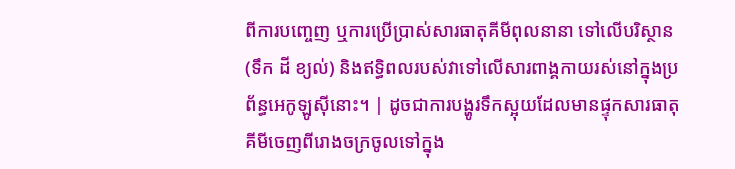ពីការបញ្ចេញ ឬការប្រើប្រាស់សារធាតុគីមីពុលនានា ទៅលើបរិស្ថាន (ទឹក ដី ខ្យល់) និងឥទ្ធិពលរបស់វាទៅលើសារពាង្គកាយរស់នៅក្នុងប្រព័ន្ធអេកូឡូស៊ីនោះ។ | ដូចជាការបង្ហូរទឹកស្អុយដែលមានផ្ទុកសារធាតុគីមីចេញពីរោងចក្រចូលទៅក្នុង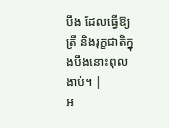បឹង ដែលធ្វើឱ្យត្រី និងរុក្ខជាតិក្នុងបឹងនោះពុលងាប់។ |
អ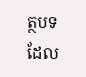ត្ថបទដែល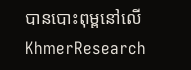បានបោះពុម្ពនៅលើ KhmerResearch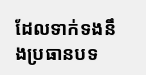ដែលទាក់ទងនឹងប្រធានបទ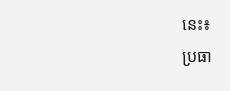នេះ៖
ប្រធា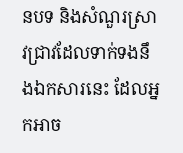នបទ និងសំណួរស្រាវជ្រាវដែលទាក់ទងនឹងឯកសារនេះ ដែលអ្នកអាច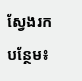ស្វែងរកបន្ថែម៖